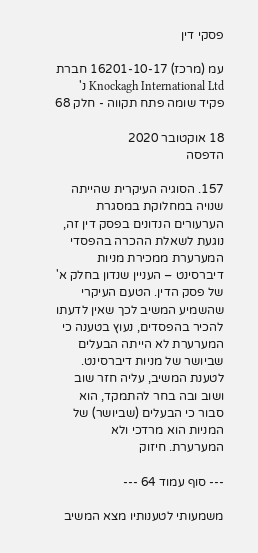פסקי דין

עמ (מרכז) 16201-10-17 חברת Knockagh International Ltd נ' פקיד שומה פתח תקווה - חלק 68

18 אוקטובר 2020
הדפסה

157. הסוגיה העיקרית שהייתה שנויה במחלוקת במסגרת הערעורים הנדונים בפסק דין זה, נוגעת לשאלת ההכרה בהפסדי המערערת ממכירת מניות דיברסינט – העניין שנדון בחלק א' של פסק הדין. הטעם העיקרי שהשמיע המשיב לכך שאין לדעתו להכיר בהפסדים, נעוץ בטענה כי המערערת לא הייתה הבעלים שביושר של מניות דיברסינט. לטענת המשיב, עליה חזר שוב ושוב ובה בחר להתמקד, הוא סבור כי הבעלים (שביושר) של המניות הוא מרדכי ולא המערערת. חיזוק

--- סוף עמוד 64 ---

משמעותי לטענותיו מצא המשיב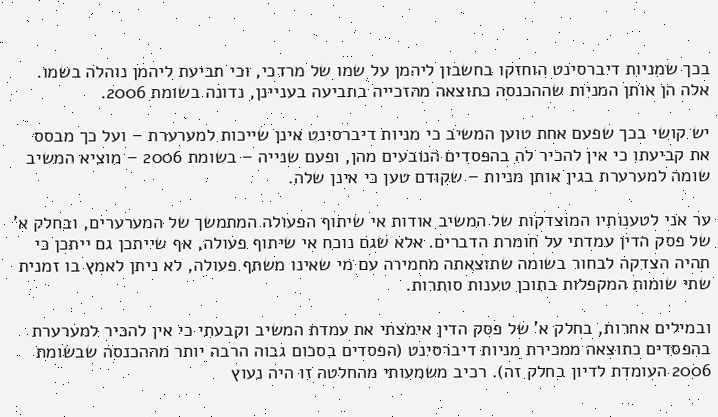בכך שמניות דיברסינט הוחזקו בחשבון ליהמן על שמו של מרדכי, וכי תביעת ליהמן נוהלה בשמו. אלה הן אותן המניות שההכנסה כתוצאה מהזכייה בתביעה בעניינן, נדונה בשומת 2006.

יש קושי בכך שפעם אחת טוען המשיב כי מניות דיברסינט אינן שייכות למערערת – ועל כך מבסס את קביעתו כי אין להכיר לה בהפסדים הנובעים מהן, ופעם שנייה – בשומת 2006 – מוציא המשיב שומה למערערת בגין אותן מניות – שקודם טען כי אינן שלה.

ער אני לטענותיו המוצדקות של המשיב אודות אי שיתוף הפעולה המתמשך של המערערים, ובחלק א' של פסק הדין עמדתי על חומרת הדברים. אלא שגם נוכח אי שיתוף פעולה, אף שייתכן גם ייתכן כי תהיה הצדקה לבחור בשומה שתוצאתה מחמירה עם מי שאינו משתף פעולה, לא ניתן לאמץ בו זמנית שתי שומות המקפלות בתוכן טענות סותרות.

ובמילים אחרות, בחלק א' של פסק הדין אימצתי את עמדת המשיב וקבעתי כי אין להכיר למערערת בהפסדים כתוצאה ממכירת מניות דיברסינט (הפסדים בסכום גבוה הרבה יותר מההכנסה שבשומת 2006 העומדת לדיון בחלק זה). רכיב משמעותי מהחלטה זו היה נעוץ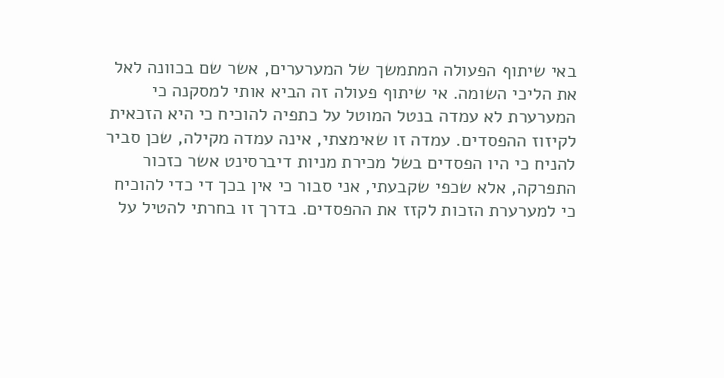באי שיתוף הפעולה המתמשך של המערערים, אשר שם בכוונה לאל את הליכי השומה. אי שיתוף פעולה זה הביא אותי למסקנה כי המערערת לא עמדה בנטל המוטל על כתפיה להוכיח כי היא הזכאית לקיזוז ההפסדים. עמדה זו שאימצתי, אינה עמדה מקילה, שכן סביר להניח כי היו הפסדים בשל מכירת מניות דיברסינט אשר כזכור התפרקה, אלא שכפי שקבעתי, אני סבור כי אין בכך די כדי להוכיח כי למערערת הזכות לקזז את ההפסדים. בדרך זו בחרתי להטיל על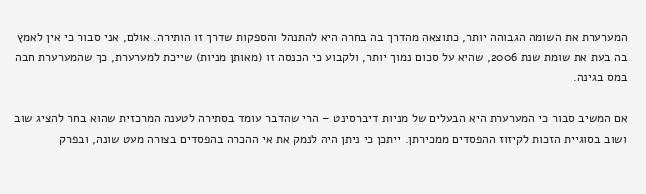המערערת את השומה הגבוהה יותר, כתוצאה מהדרך בה בחרה היא להתנהל והספקות שדרך זו הותירה. אולם, אני סבור כי אין לאמץ בה בעת את שומת שנת 2006, שהיא על סכום נמוך יותר, ולקבוע כי הכנסה זו (מאותן מניות) שייכת למערערת, כך שהמערערת חבה במס בגינה.

אם המשיב סבור כי המערערת היא הבעלים של מניות דיברסינט – הרי שהדבר עומד בסתירה לטענה המרכזית שהוא בחר להציג שוב ושוב בסוגיית הזכות לקיזוז ההפסדים ממכירתן. ייתכן כי ניתן היה לנמק את אי ההכרה בהפסדים בצורה מעט שונה, ובפרק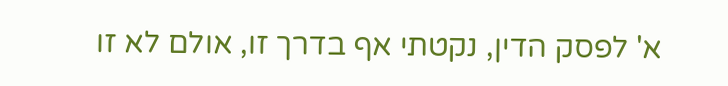א' לפסק הדין, נקטתי אף בדרך זו, אולם לא זו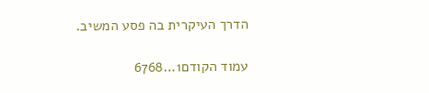הדרך העיקרית בה פסע המשיב.

עמוד הקודם1...6768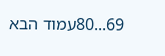69...80עמוד הבא